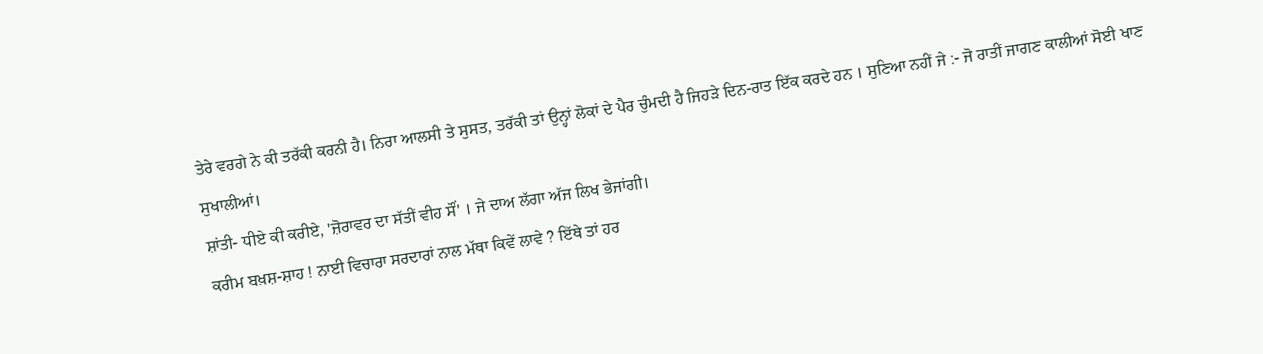ਤੇਰੇ ਵਰਗੇ ਨੇ ਕੀ ਤਰੱਕੀ ਕਰਨੀ ਹੈ। ਨਿਰਾ ਆਲਸੀ ਤੇ ਸੁਸਤ, ਤਰੱਕੀ ਤਾਂ ਉਨ੍ਹਾਂ ਲੋਕਾਂ ਦੇ ਪੈਰ ਚੁੰਮਦੀ ਹੈ ਜਿਹੜੇ ਦਿਨ-ਰਾਤ ਇੱਕ ਕਰਦੇ ਹਨ । ਸੁਣਿਆ ਨਹੀਂ ਜੇ :- ਜੋ ਰਾਤੀਂ ਜਾਗਣ ਕਾਲੀਆਂ ਸੋਈ ਖਾਣ ਸੁਖਾਲੀਆਂ।
ਸ਼ਾਂਤੀ- ਧੀਏ ਕੀ ਕਰੀਏ, 'ਜ਼ੋਰਾਵਰ ਦਾ ਸੱਤੀਂ ਵੀਹ ਸੌਂ' । ਜੇ ਦਾਅ ਲੱਗਾ ਅੱਜ ਲਿਖ ਭੇਜਾਂਗੀ।
ਕਰੀਮ ਬਖ਼ਸ਼-ਸ਼ਾਹ ! ਨਾਈ ਵਿਚਾਰਾ ਸਰਦਾਰਾਂ ਨਾਲ ਮੱਥਾ ਕਿਵੇਂ ਲਾਵੇ ? ਇੱਥੇ ਤਾਂ ਹਰ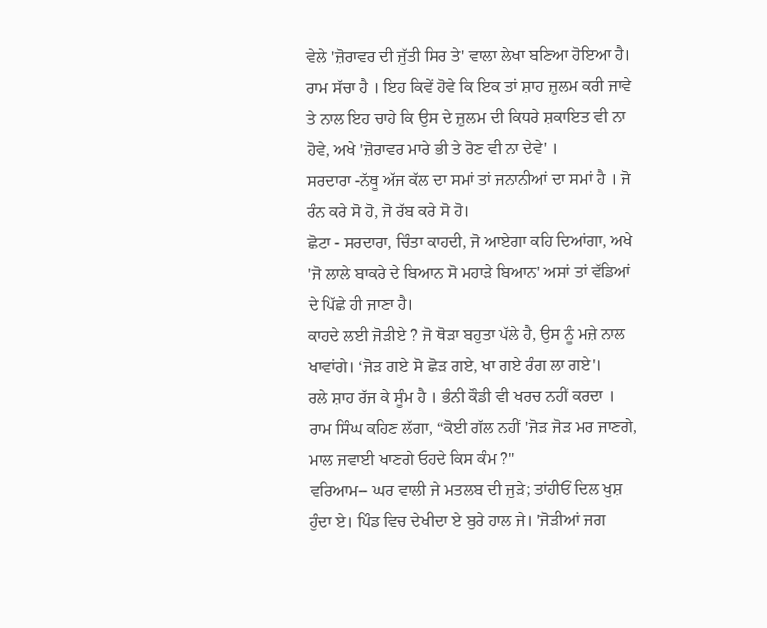ਵੇਲੇ 'ਜ਼ੋਰਾਵਰ ਦੀ ਜੁੱਤੀ ਸਿਰ ਤੇ' ਵਾਲਾ ਲੇਖਾ ਬਣਿਆ ਹੋਇਆ ਹੈ।
ਰਾਮ ਸੱਚਾ ਹੈ । ਇਹ ਕਿਵੇਂ ਹੋਵੇ ਕਿ ਇਕ ਤਾਂ ਸ਼ਾਹ ਜ਼ੁਲਮ ਕਰੀ ਜਾਵੇ ਤੇ ਨਾਲ ਇਹ ਚਾਹੇ ਕਿ ਉਸ ਦੇ ਜ਼ੁਲਮ ਦੀ ਕਿਧਰੇ ਸ਼ਕਾਇਤ ਵੀ ਨਾ ਹੋਵੇ, ਅਖੇ 'ਜ਼ੋਰਾਵਰ ਮਾਰੇ ਭੀ ਤੇ ਰੋਣ ਵੀ ਨਾ ਦੇਵੇ' ।
ਸਰਦਾਰਾ -ਨੱਥੂ ਅੱਜ ਕੱਲ ਦਾ ਸਮਾਂ ਤਾਂ ਜਨਾਨੀਆਂ ਦਾ ਸਮਾਂ ਹੈ । ਜੋ ਰੰਨ ਕਰੇ ਸੋ ਹੋ, ਜੋ ਰੱਬ ਕਰੇ ਸੋ ਹੋ।
ਛੋਟਾ - ਸਰਦਾਰਾ, ਚਿੰਤਾ ਕਾਹਦੀ, ਜੋ ਆਏਗਾ ਕਹਿ ਦਿਆਂਗਾ, ਅਖੇ 'ਜੋ ਲਾਲੇ ਬਾਕਰੇ ਦੇ ਬਿਆਨ ਸੋ ਮਹਾੜੇ ਬਿਆਨ' ਅਸਾਂ ਤਾਂ ਵੱਡਿਆਂ ਦੇ ਪਿੱਛੇ ਹੀ ਜਾਣਾ ਹੈ।
ਕਾਹਦੇ ਲਈ ਜੋੜੀਏ ? ਜੋ ਥੋੜਾ ਬਹੁਤਾ ਪੱਲੇ ਹੈ, ਉਸ ਨੂੰ ਮਜ਼ੇ ਨਾਲ ਖਾਵਾਂਗੇ। ‘ਜੋੜ ਗਏ ਸੋ ਛੋੜ ਗਏ, ਖਾ ਗਏ ਰੰਗ ਲਾ ਗਏ'।
ਰਲੇ ਸ਼ਾਹ ਰੱਜ ਕੇ ਸੂੰਮ ਹੈ । ਭੰਨੀ ਕੌਡੀ ਵੀ ਖਰਚ ਨਹੀਂ ਕਰਦਾ । ਰਾਮ ਸਿੰਘ ਕਹਿਣ ਲੱਗਾ, “ਕੋਈ ਗੱਲ ਨਹੀਂ 'ਜੋੜ ਜੋੜ ਮਰ ਜਾਣਗੇ, ਮਾਲ ਜਵਾਈ ਖਾਣਗੇ ਓਹਦੇ ਕਿਸ ਕੰਮ ?"
ਵਰਿਆਮ-- ਘਰ ਵਾਲੀ ਜੇ ਮਤਲਬ ਦੀ ਜੁੜੇ; ਤਾਂਹੀਓਂ ਦਿਲ ਖੁਸ਼ ਹੁੰਦਾ ਏ। ਪਿੰਡ ਵਿਚ ਦੇਖੀਦਾ ਏ ਬੁਰੇ ਹਾਲ ਜੇ। 'ਜੋੜੀਆਂ ਜਗ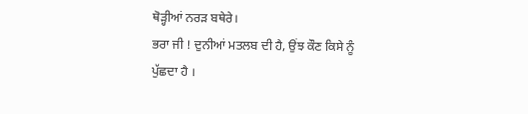ਥੋੜ੍ਹੀਆਂ ਨਰੜ ਬਥੇਰੇ।
ਭਰਾ ਜੀ ! ਦੁਨੀਆਂ ਮਤਲਬ ਦੀ ਹੈ, ਉਂਝ ਕੌਣ ਕਿਸੇ ਨੂੰ ਪੁੱਛਦਾ ਹੈ ।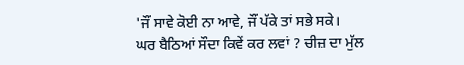'ਜੌਂ ਸਾਵੇ ਕੋਈ ਨਾ ਆਵੇ, ਜੌਂ ਪੱਕੇ ਤਾਂ ਸਭੇ ਸਕੇ।
ਘਰ ਬੈਠਿਆਂ ਸੌਦਾ ਕਿਵੇਂ ਕਰ ਲਵਾਂ ? ਚੀਜ਼ ਦਾ ਮੁੱਲ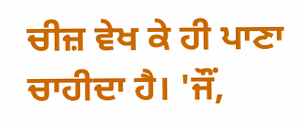ਚੀਜ਼ ਵੇਖ ਕੇ ਹੀ ਪਾਣਾ ਚਾਹੀਦਾ ਹੈ। 'ਜੌਂ,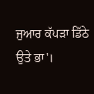ਜੁਆਰ ਕੱਪੜਾ ਡਿੱਠੇ ਉਤੇ ਭਾ'।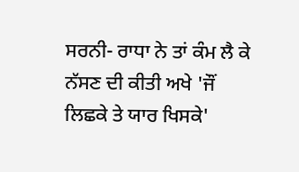ਸਰਨੀ- ਰਾਧਾ ਨੇ ਤਾਂ ਕੰਮ ਲੈ ਕੇ ਨੱਸਣ ਦੀ ਕੀਤੀ ਅਖੇ 'ਜੌਂ ਲਿਛਕੇ ਤੇ ਯਾਰ ਖਿਸਕੇ'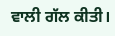ਵਾਲੀ ਗੱਲ ਕੀਤੀ।